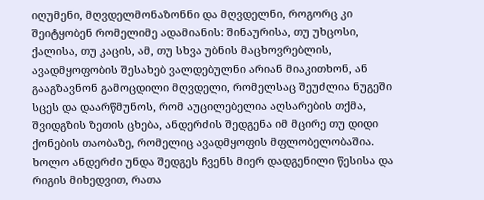იღუმენი, მღვდელმონაზონნი და მღვდელნი, როგორც კი შეიტყობენ რომელიმე ადამიანის: შინაურისა, თუ უხცოსი, ქალისა, თუ კაცის, ამ, თუ სხვა უბნის მაცხოვრებლის, ავადმყოფობის შესახებ ვალდებულნი არიან მიაკითხონ, ან გააგზავნონ გამოცდილი მღვდელი, რომელსაც შეუძლია ნუგეში სცეს და დაარწმუნოს, რომ აუცილებელია აღსარების თქმა, შვიდგზის ზეთის ცხება, ანდერძის შედგენა იმ მცირე თუ დიდი ქონების თაობაზე, რომელიც ავადმყოფის მფლობელობაშია. ხოლო ანდერძი უნდა შედგეს ჩვენს მიერ დადგენილი წესისა და რიგის მიხედვით, რათა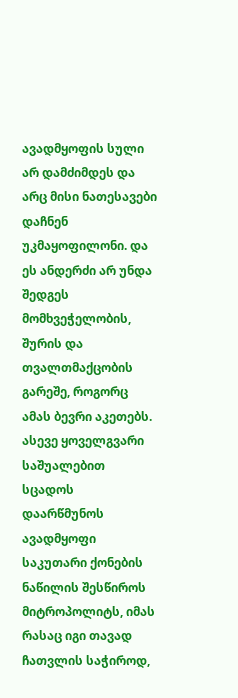ავადმყოფის სული არ დამძიმდეს და არც მისი ნათესავები დაჩნენ უკმაყოფილონი. და ეს ანდერძი არ უნდა შედგეს მომხვეჭელობის, შურის და თვალთმაქცობის გარეშე, როგორც ამას ბევრი აკეთებს. ასევე ყოველგვარი საშუალებით სცადოს დაარწმუნოს ავადმყოფი საკუთარი ქონების ნაწილის შესწიროს მიტროპოლიტს, იმას რასაც იგი თავად ჩათვლის საჭიროდ,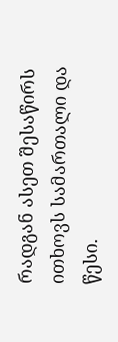რადგან ასეთ შესაწირს ითხოვს სამართალი და წესი.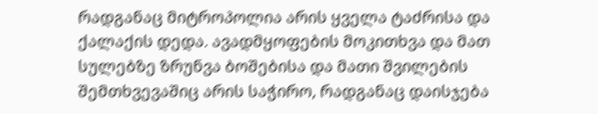რადგანაც მიტროპოლია არის ყველა ტაძრისა და ქალაქის დედა. ავადმყოფების მოკითხვა და მათ სულებზე ზრუნვა ბოშებისა და მათი შვილების შემთხვევაშიც არის საჭირო, რადგანაც დაისჯება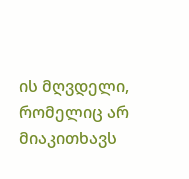ის მღვდელი, რომელიც არ მიაკითხავს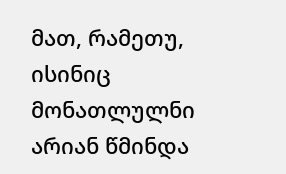მათ, რამეთუ, ისინიც მონათლულნი არიან წმინდა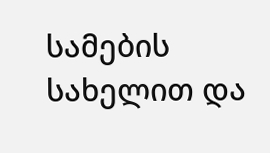სამების სახელით და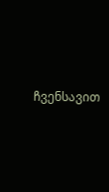ჩვენსავით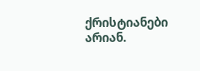ქრისტიანები არიან.